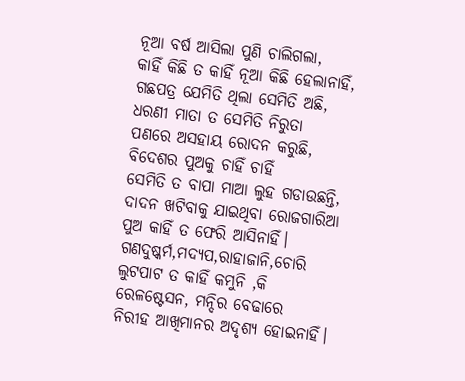ନୂଆ ବର୍ଷ ଆସିଲା ପୁଣି ଚାଲିଗଲା,
କାହିଁ କିଛି ତ କାହିଁ ନୂଆ କିଛି ହେଲାନାହିଁ,
ଗଛପତ୍ର ଯେମିତି ଥିଲା ସେମିତି ଅଛି,
ଧରଣୀ ମାତା ତ ସେମିତି ନିରୁତା
ପଣରେ ଅସହାୟ ରୋଦନ କରୁଛି,
ବିଦେଶର ପୁଅକୁ ଚାହିଁ ଚାହିଁ
ସେମିତି ତ ବାପା ମାଆ ଲୁହ ଗଡାଉଛନ୍ତି,
ଦାଦନ ଖଟିବାକୁ ଯାଇଥିବା ରୋଜଗାରିଆ
ପୁଅ କାହିଁ ତ ଫେରି ଆସିନାହିଁ।
ଗଣଦୁଷ୍କର୍ମ,ମଦ୍ୟପ,ରାହାଜାନି,ଚୋରି
ଲୁଟପାଟ ତ କାହିଁ କମୁନି ,କି
ରେଳଷ୍ଟେସନ, ମନ୍ଦିର ବେଢାରେ
ନିରୀହ ଆଖିମାନର ଅଦୃଶ୍ୟ ହୋଇନାହିଁ।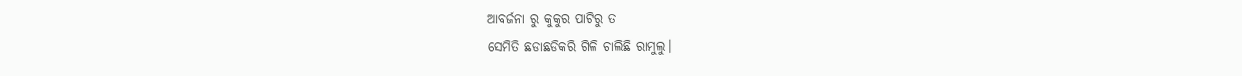ଆବର୍ଜନା ରୁ କୁକୁର ପାଟିରୁ ତ
ସେମିତି ଛଡାଛଡିକରି ଗିଳି ଚାଲିଛି ରାମୁଲୁ।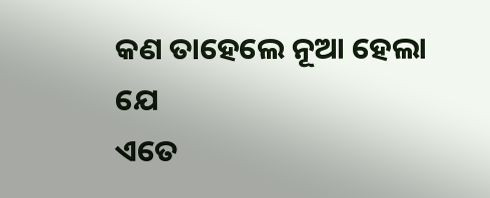କଣ ତାହେଲେ ନୂଆ ହେଲା ଯେ
ଏତେ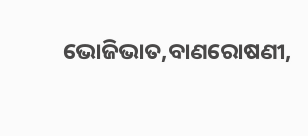ଭୋଜିଭାତ,ବାଣରୋଷଣୀ,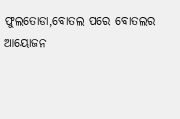ଫୁଲତୋଡା,ବୋତଲ ପରେ ବୋତଲର
ଆୟୋଜନ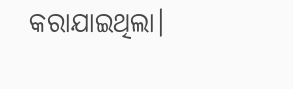କରାଯାଇଥିଲା।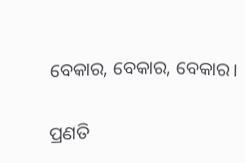ବେକାର, ବେକାର, ବେକାର।

ପ୍ରଣତି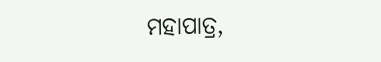ମହାପାତ୍ର,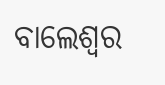ବାଲେଶ୍ବର